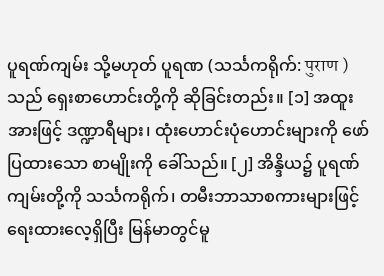ပူရဏ်ကျမ်း သို့မဟုတ် ပူရဏ (သင်္သကရိုက်: पुराण ) သည် ရှေးစာဟောင်းတို့ကို ဆိုခြင်းတည်း။ [၁] အထူးအားဖြင့် ဒဏ္ဍာရီများ၊ ထုံးဟောင်းပုံဟောင်းများကို ဖော်ပြထားသော စာမျိုးကို ခေါ်သည်။ [၂] အိန္ဒိယ၌ ပူရဏ်ကျမ်းတို့ကို သင်္သကရိုက်၊ တမီးဘာသာစကားများဖြင့် ရေးထားလေ့ရှိပြီး မြန်မာတွင်မူ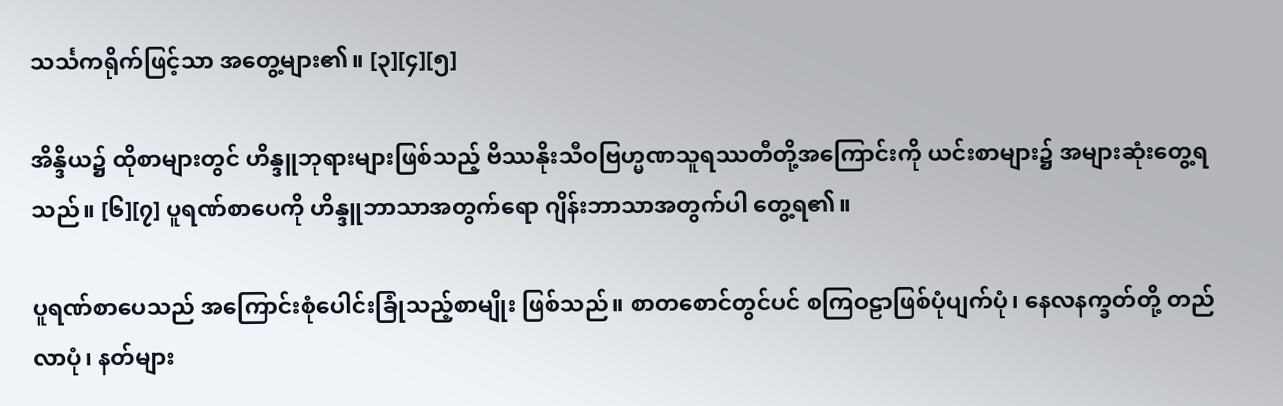သင်္သကရိုက်ဖြင့်သာ အတွေ့များ၏။ [၃][၄][၅]

အိန္ဒိယ၌ ထိုစာများတွင် ဟိန္ဒူဘုရားများဖြစ်သည့် ဗိဿနိုးသီဝဗြဟ္မဏသူရဿတီတို့အကြောင်းကို ယင်းစာများ၌ အများဆုံးတွေ့ရသည်။ [၆][၇] ပူရဏ်စာပေကို ဟိန္ဒူဘာသာအတွက်ရော ဂျိန်းဘာသာအတွက်ပါ တွေ့ရ၏။

ပူရဏ်စာပေသည် အကြောင်းစုံပေါင်းခြုံသည့်စာမျိုး ဖြစ်သည်။ စာတစောင်တွင်ပင် စကြဝဠာဖြစ်ပုံပျက်ပုံ၊ နေလနက္ခတ်တို့ တည်လာပုံ၊ နတ်များ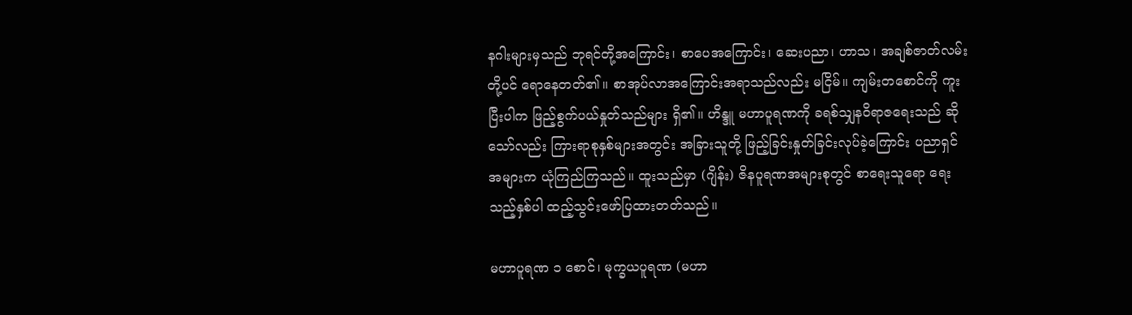နဂါးများမှသည် ဘုရင်တို့အကြောင်း၊ စာပေအကြောင်း၊ ဆေးပညာ၊ ဟာသ၊ အချစ်ဇာတ်လမ်းတို့ပင် ရောနေတတ်၏။ စာအုပ်လာအကြောင်းအရာသည်လည်း မငြိမ်။ ကျမ်းတစောင်ကို ကူးပြီးပါက ဖြည့်စွက်ပယ်နှုတ်သည်များ ရှိ၏။ ဟိန္ဒူ မဟာပူရဏကို ခရစ်သျှနဝိရာဇရေးသည် ဆိုသော်လည်း ကြားရာစုနှစ်များအတွင်း အခြားသူတို့ ဖြည့်ခြင်းနှုတ်ခြင်းလုပ်ခဲ့ကြောင်း ပညာရှင်အများက ယုံကြည်ကြသည်။ ထူးသည်မှာ (ဂျိန်း) ဇိနပူရဏအများစုတွင် စာရေးသူရော ရေးသည့်နှစ်ပါ ထည့်သွင်းဖော်ပြထားတတ်သည်။

မဟာပူရဏ ၁ စောင်၊ မုက္ခယပူရဏ (မဟာ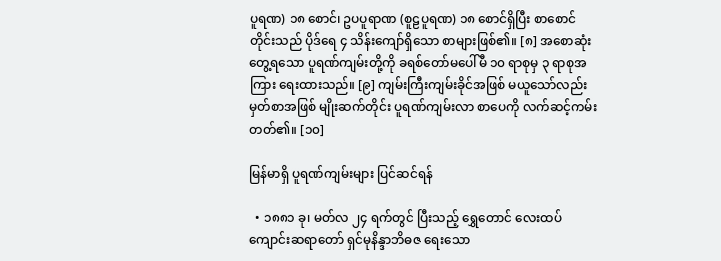ပူရဏ) ၁၈ စောင်၊ ဥပပူရာဏ (စူဠပူရဏ) ၁၈ စောင်ရှိပြီး စာစောင်တိုင်းသည် ပိုဒ်ရေ ၄ သိန်းကျော်ရှိသော စာများဖြစ်၏။ [၈] အစောဆုံးတွေ့ရသော ပူရဏ်ကျမ်းတို့ကို ခရစ်တော်မပေါ်မီ ၁၀ ရာစုမှ ၃ ရာစုအကြား ရေးထားသည်။ [၉] ကျမ်းကြီးကျမ်းခိုင်အဖြစ် မယူသော်လည်း မှတ်စာအဖြစ် မျိုးဆက်တိုင်း ပူရဏ်ကျမ်းလာ စာပေကို လက်ဆင့်ကမ်းတတ်၏။ [၁၀]

မြန်မာရှိ ပူရဏ်ကျမ်းများ ပြင်ဆင်ရန်

  • ၁၈၈၁ ခု၊ မတ်လ ၂၄ ရက်တွင် ပြီးသည့် ရွှေတောင် လေးထပ်ကျောင်းဆရာတော် ရှင်မုနိန္ဒာဘိဓဇ ရေးသော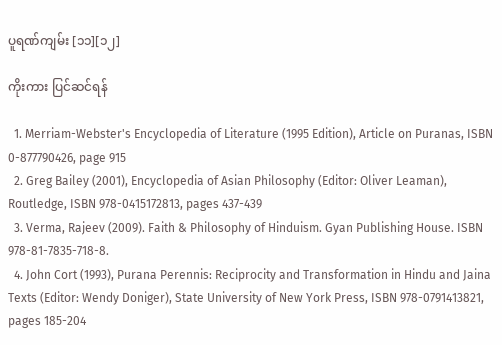ပူရဏ်ကျမ်း [၁၁][၁၂]

ကိုးကား ပြင်ဆင်ရန်

  1. Merriam-Webster's Encyclopedia of Literature (1995 Edition), Article on Puranas, ISBN 0-877790426, page 915
  2. Greg Bailey (2001), Encyclopedia of Asian Philosophy (Editor: Oliver Leaman), Routledge, ISBN 978-0415172813, pages 437-439
  3. Verma, Rajeev (2009). Faith & Philosophy of Hinduism. Gyan Publishing House. ISBN 978-81-7835-718-8.
  4. John Cort (1993), Purana Perennis: Reciprocity and Transformation in Hindu and Jaina Texts (Editor: Wendy Doniger), State University of New York Press, ISBN 978-0791413821, pages 185-204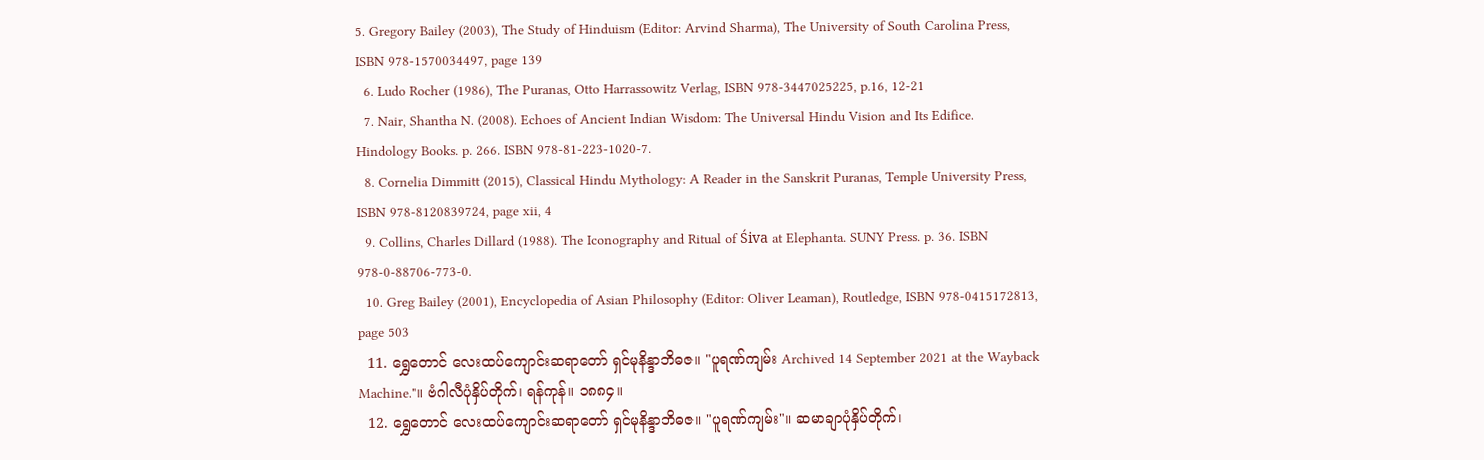5. Gregory Bailey (2003), The Study of Hinduism (Editor: Arvind Sharma), The University of South Carolina Press, ISBN 978-1570034497, page 139
  6. Ludo Rocher (1986), The Puranas, Otto Harrassowitz Verlag, ISBN 978-3447025225, p.16, 12-21
  7. Nair, Shantha N. (2008). Echoes of Ancient Indian Wisdom: The Universal Hindu Vision and Its Edifice. Hindology Books. p. 266. ISBN 978-81-223-1020-7.
  8. Cornelia Dimmitt (2015), Classical Hindu Mythology: A Reader in the Sanskrit Puranas, Temple University Press, ISBN 978-8120839724, page xii, 4
  9. Collins, Charles Dillard (1988). The Iconography and Ritual of Śiva at Elephanta. SUNY Press. p. 36. ISBN 978-0-88706-773-0.
  10. Greg Bailey (2001), Encyclopedia of Asian Philosophy (Editor: Oliver Leaman), Routledge, ISBN 978-0415172813, page 503
  11. ရွှေတောင် လေးထပ်ကျောင်းဆရာတော် ရှင်မုနိန္ဒာဘိဓဇ။ "ပူရဏ်ကျမ်း Archived 14 September 2021 at the Wayback Machine."။ ဗံဂါလီပုံနှိပ်တိုက်၊ ရန်ကုန်။ ၁၈၈၄။
  12. ရွှေတောင် လေးထပ်ကျောင်းဆရာတော် ရှင်မုနိန္ဒာဘိဓဇ။ "ပူရဏ်ကျမ်း"။ ဆမာချာပုံနှိပ်တိုက်၊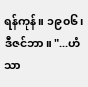ရန်ကုန်။ ၁၉၀၆၊ ဒီဇင်ဘာ။ "...ဟံသာ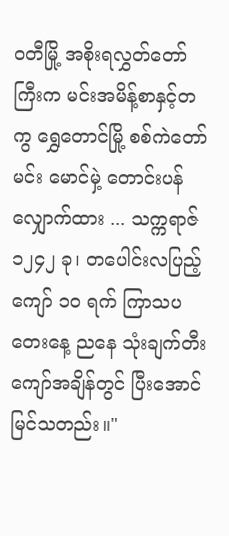ဝတီမြို့ အစိုးရလွှတ်တော်ကြီးက မင်းအမိန့်စာနှင့်တကွ ရွှေတောင်မြို့ စစ်ကဲတော်မင်း မောင်မှဲ့ တောင်းပန်လျှောက်ထား ... သက္ကရာဇ် ၁၂၄၂ ခု၊ တပေါင်းလပြည့်ကျော် ၁၀ ရက် ကြာသပတေးနေ့ ညနေ သုံးချက်တီးကျော်အချိန်တွင် ပြီးအောင်မြင်သတည်း။"